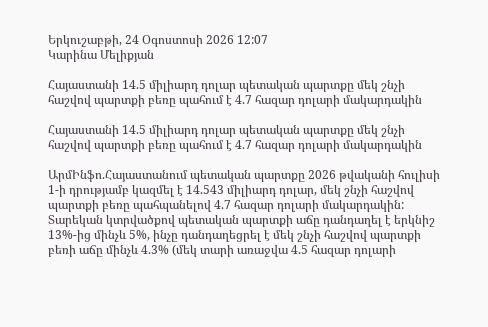Երկուշաբթի, 24 Օգոստոսի 2026 12:07
Կարինա Մելիքյան

Հայաստանի 14.5 միլիարդ դոլար պետական պարտքը մեկ շնչի հաշվով պարտքի բեռը պահում է 4.7 հազար դոլարի մակարդակին

Հայաստանի 14.5 միլիարդ դոլար պետական պարտքը մեկ շնչի հաշվով պարտքի բեռը պահում է 4.7 հազար դոլարի մակարդակին

ԱրմԻնֆո.Հայաստանում պետական պարտքը 2026 թվականի հուլիսի 1-ի դրությամբ կազմել է 14.543 միլիարդ դոլար, մեկ շնչի հաշվով պարտքի բեռը պահպանելով 4.7 հազար դոլարի մակարդակին: Տարեկան կտրվածքով պետական պարտքի աճը դանդաղել է երկնիշ 13%-ից մինչև 5%, ինչը դանդաղեցրել է մեկ շնչի հաշվով պարտքի բեռի աճը մինչև 4.3% (մեկ տարի առաջվա 4.5 հազար դոլարի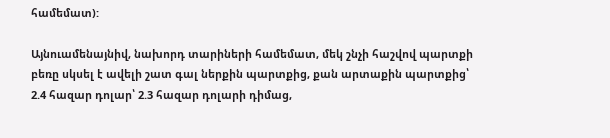համեմատ):

Այնուամենայնիվ, նախորդ տարիների համեմատ, մեկ շնչի հաշվով պարտքի բեռը սկսել է ավելի շատ գալ ներքին պարտքից, քան արտաքին պարտքից՝ 2.4 հազար դոլար՝ 2.3 հազար դոլարի դիմաց,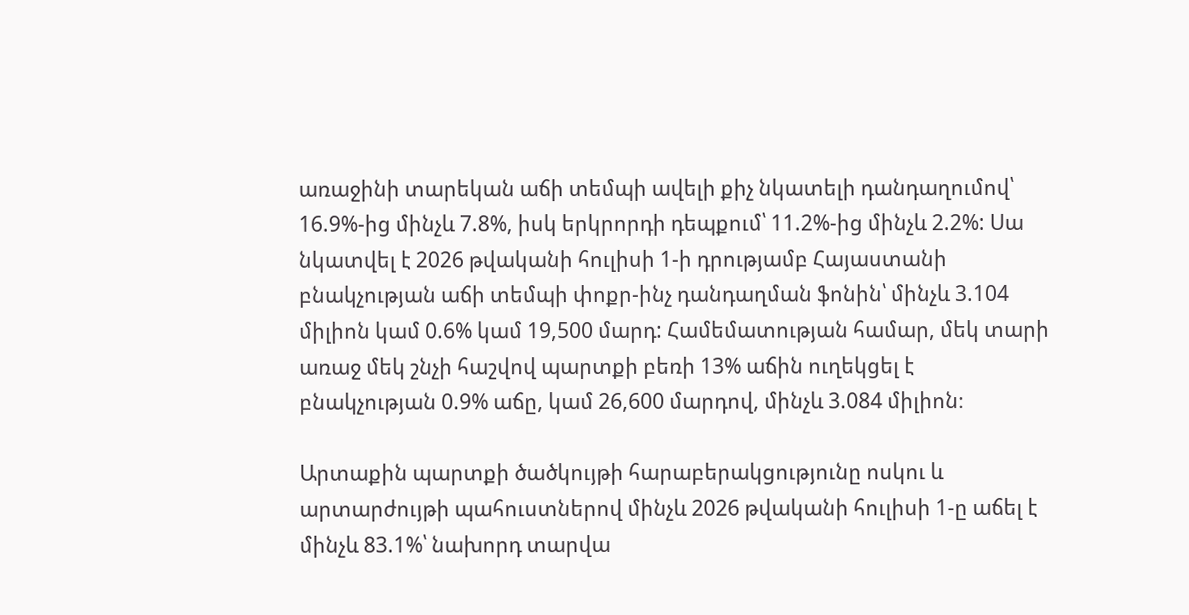առաջինի տարեկան աճի տեմպի ավելի քիչ նկատելի դանդաղումով՝ 16.9%-ից մինչև 7.8%, իսկ երկրորդի դեպքում՝ 11.2%-ից մինչև 2.2%: Սա նկատվել է 2026 թվականի հուլիսի 1-ի դրությամբ Հայաստանի բնակչության աճի տեմպի փոքր-ինչ դանդաղման ֆոնին՝ մինչև 3.104 միլիոն կամ 0.6% կամ 19,500 մարդ: Համեմատության համար, մեկ տարի առաջ մեկ շնչի հաշվով պարտքի բեռի 13% աճին ուղեկցել է բնակչության 0.9% աճը, կամ 26,600 մարդով, մինչև 3.084 միլիոն։

Արտաքին պարտքի ծածկույթի հարաբերակցությունը ոսկու և արտարժույթի պահուստներով մինչև 2026 թվականի հուլիսի 1-ը աճել է մինչև 83.1%՝ նախորդ տարվա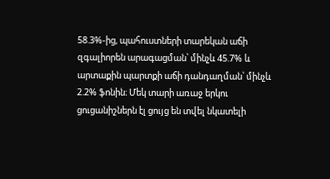58.3%-ից, պահուստների տարեկան աճի զգալիորեն արագացման՝ մինչև 45.7% և արտաքին պարտքի աճի դանդաղման՝ մինչև 2.2% ֆոնին։ Մեկ տարի առաջ երկու ցուցանիշներն էլ ցույց են տվել նկատելի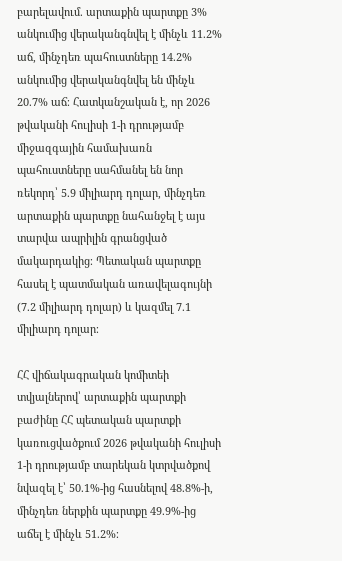բարելավում. արտաքին պարտքը 3% անկումից վերականգնվել է մինչև 11.2% աճ, մինչդեռ պահուստները 14.2% անկումից վերականգնվել են մինչև 20.7% աճ։ Հատկանշական է, որ 2026 թվականի հուլիսի 1-ի դրությամբ միջազգային համախառն պահուստները սահմանել են նոր ռեկորդ՝ 5.9 միլիարդ դոլար, մինչդեռ արտաքին պարտքը նահանջել է այս տարվա ապրիլին գրանցված մակարդակից։ Պետական պարտքը հասել է պատմական առավելագույնի (7.2 միլիարդ դոլար) և կազմել 7.1 միլիարդ դոլար։

ՀՀ վիճակագրական կոմիտեի տվյալներով՝ արտաքին պարտքի բաժինը ՀՀ պետական պարտքի կառուցվածքում 2026 թվականի հուլիսի 1-ի դրությամբ տարեկան կտրվածքով նվազել է՝ 50.1%-ից հասնելով 48.8%-ի, մինչդեռ ներքին պարտքը 49.9%-ից աճել է մինչև 51.2%։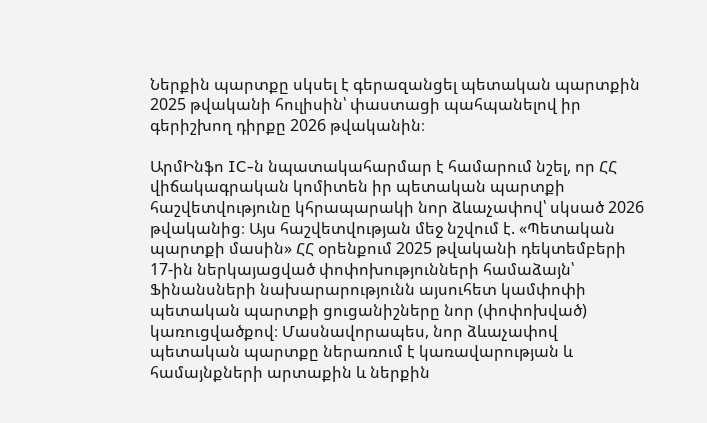Ներքին պարտքը սկսել է գերազանցել պետական պարտքին 2025 թվականի հուլիսին՝ փաստացի պահպանելով իր գերիշխող դիրքը 2026 թվականին։

ԱրմԻնֆո IC-ն նպատակահարմար է համարում նշել, որ ՀՀ վիճակագրական կոմիտեն իր պետական պարտքի հաշվետվությունը կհրապարակի նոր ձևաչափով՝ սկսած 2026 թվականից։ Այս հաշվետվության մեջ նշվում է. «Պետական պարտքի մասին» ՀՀ օրենքում 2025 թվականի դեկտեմբերի 17-ին ներկայացված փոփոխությունների համաձայն՝ Ֆինանսների նախարարությունն այսուհետ կամփոփի պետական պարտքի ցուցանիշները նոր (փոփոխված) կառուցվածքով։ Մասնավորապես, նոր ձևաչափով պետական պարտքը ներառում է կառավարության և համայնքների արտաքին և ներքին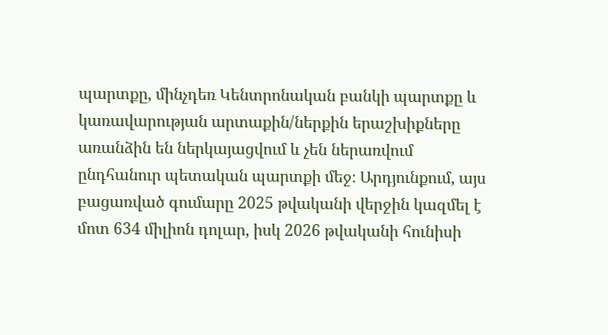պարտքը, մինչդեռ Կենտրոնական բանկի պարտքը և կառավարության արտաքին/ներքին երաշխիքները առանձին են ներկայացվում և չեն ներառվում ընդհանուր պետական պարտքի մեջ։ Արդյունքում, այս բացառված գումարը 2025 թվականի վերջին կազմել է մոտ 634 միլիոն դոլար, իսկ 2026 թվականի հունիսի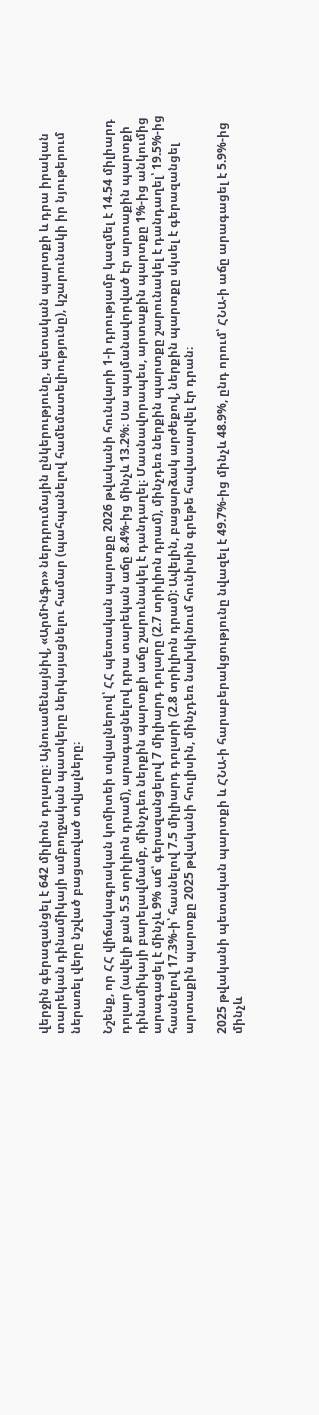վերջին գերազանցել է 642 միլիոն դոլարը։ Այնուամենայնիվ, «ԱրմԻնֆո» ներդրումային ընկերությունը, պետական պարտքի և դրա իրական տարեկան դինամիկայի ամբողջական պատկերը ներկայացնելու համար (պահպանելով համեմատելիությունը), կշարունակի իր նյութերում ներառել վերը նշված բացառված տվյալները։

Նշենք, որ ՀՀ վիճակագրական կոմիտեի տվյալներով՝ ՀՀ պետական պարտքը 2026 թվականի հունվարի 1-ի դրությամբ կազմել է 14.54 միլիարդ դոլար (ավելի քան 5.5 տրիլիոն դրամ), արագացնելով դրա տարեկան աճը 8.4%-ից մինչև 13.2%։ Սա պայմանավորված էր արտաքին պարտքի դինամիկայի բարելավմամբ, մինչդեռ ներքին պարտքի աճը շարունակել է դանդաղել։ Մասնավորապես, արտաքին պարտքը 1%-ից անկումից արագացել է մինչև 9% աճ՝ գերազանցելով 7 միլիարդ դոլարը (2.7 տրիլիոն դրամ), մինչդեռ ներքին պարտքը շարունակել է դանդաղել՝ 19.5%-ից հասնելով 17.3%-ի՝ հասնելով 7.5 միլիարդ դոլարի (2.8 տրիլիոն դրամ): Ավելին, բացարձակ արժեքով, ներքին պարտքը սկսել է գերազանցել արտաքին պարտքը 2025 թվականի հուլիսին, մինչդեռ նախկինում հունիսին գրեթե հավասարվել էր դրան։

2025 թվականի պետական պարտքի և ՀՆԱ-ի հարաբերակցությունը նվազել է 49.7%-ից մինչև 48.9%, ընդ որում՝ ՀՆԱ-ի աճը արագացել է 5.9%-ից մինչև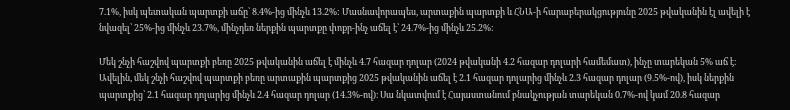7.1%, իսկ պետական պարտքի աճը՝ 8.4%-ից մինչև 13.2%: Մասնավորապես, արտաքին պարտքի և ՀՆԱ-ի հարաբերակցությունը 2025 թվականին էլ ավելի է նվազել՝ 25%-ից մինչև 23.7%, մինչդեռ ներքին պարտքը փոքր-ինչ աճել է՝ 24.7%-ից մինչև 25.2%:

Մեկ շնչի հաշվով պարտքի բեռը 2025 թվականին աճել է մինչև 4.7 հազար դոլար (2024 թվականի 4.2 հազար դոլարի համեմատ), ինչը տարեկան 5% աճ է։ Ավելին, մեկ շնչի հաշվով պարտքի բեռը արտաքին պարտքից 2025 թվականին աճել է 2.1 հազար դոլարից մինչև 2.3 հազար դոլար (9.5%-ով), իսկ ներքին պարտքից՝ 2.1 հազար դոլարից մինչև 2.4 հազար դոլար (14.3%-ով)։ Սա նկատվում է Հայաստանում բնակչության տարեկան 0.7%-ով կամ 20.8 հազար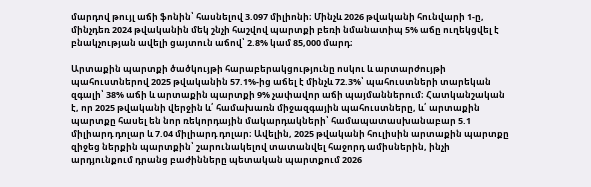մարդով թույլ աճի ֆոնին՝ հասնելով 3.097 միլիոնի։ Մինչև 2026 թվականի հունվարի 1-ը, մինչդեռ 2024 թվականին մեկ շնչի հաշվով պարտքի բեռի նմանատիպ 5% աճը ուղեկցվել է բնակչության ավելի ցայտուն աճով՝ 2.8% կամ 85,000 մարդ։

Արտաքին պարտքի ծածկույթի հարաբերակցությունը ոսկու և արտարժույթի պահուստներով 2025 թվականին 57.1%-ից աճել է մինչև 72.3%՝ պահուստների տարեկան զգալի՝ 38% աճի և արտաքին պարտքի 9% չափավոր աճի պայմաններում։ Հատկանշական է, որ 2025 թվականի վերջին և՛ համախառն միջազգային պահուստները, և՛ արտաքին պարտքը հասել են նոր ռեկորդային մակարդակների՝ համապատասխանաբար 5.1 միլիարդ դոլար և 7.04 միլիարդ դոլար։ Ավելին, 2025 թվականի հուլիսին արտաքին պարտքը զիջեց ներքին պարտքին՝ շարունակելով տատանվել հաջորդ ամիսներին, ինչի արդյունքում դրանց բաժինները պետական պարտքում 2026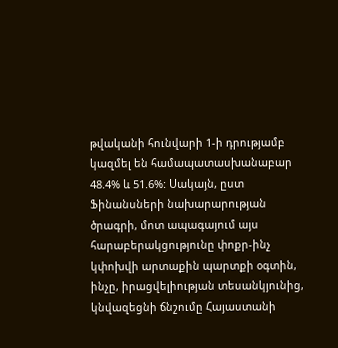թվականի հունվարի 1-ի դրությամբ կազմել են համապատասխանաբար 48.4% և 51.6%: Սակայն, ըստ Ֆինանսների նախարարության ծրագրի, մոտ ապագայում այս հարաբերակցությունը փոքր-ինչ կփոխվի արտաքին պարտքի օգտին, ինչը, իրացվելիության տեսանկյունից, կնվազեցնի ճնշումը Հայաստանի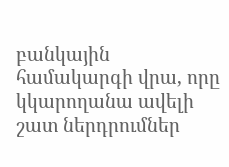բանկային համակարգի վրա, որը կկարողանա ավելի շատ ներդրումներ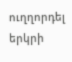ուղղորդել երկրի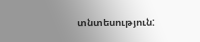տնտեսություն: